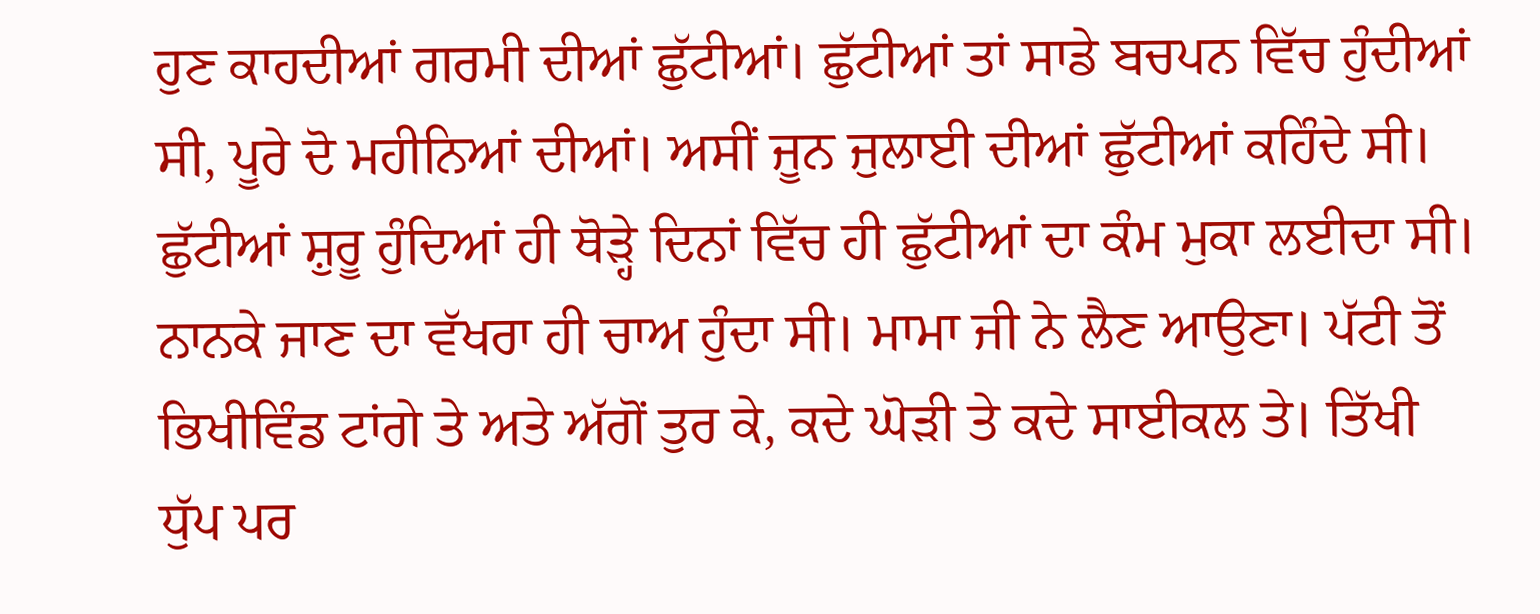ਹੁਣ ਕਾਹਦੀਆਂ ਗਰਮੀ ਦੀਆਂ ਛੁੱਟੀਆਂ। ਛੁੱਟੀਆਂ ਤਾਂ ਸਾਡੇ ਬਚਪਨ ਵਿੱਚ ਹੁੰਦੀਆਂ ਸੀ, ਪੂਰੇ ਦੋ ਮਹੀਨਿਆਂ ਦੀਆਂ। ਅਸੀਂ ਜੂਨ ਜੁਲਾਈ ਦੀਆਂ ਛੁੱਟੀਆਂ ਕਹਿੰਦੇ ਸੀ। ਛੁੱਟੀਆਂ ਸ਼ੁਰੂ ਹੁੰਦਿਆਂ ਹੀ ਥੋੜ੍ਹੇ ਦਿਨਾਂ ਵਿੱਚ ਹੀ ਛੁੱਟੀਆਂ ਦਾ ਕੰਮ ਮੁਕਾ ਲਈਦਾ ਸੀ। ਨਾਨਕੇ ਜਾਣ ਦਾ ਵੱਖਰਾ ਹੀ ਚਾਅ ਹੁੰਦਾ ਸੀ। ਮਾਮਾ ਜੀ ਨੇ ਲੈਣ ਆਉਣਾ। ਪੱਟੀ ਤੋਂ ਭਿਖੀਵਿੰਡ ਟਾਂਗੇ ਤੇ ਅਤੇ ਅੱਗੋਂ ਤੁਰ ਕੇ, ਕਦੇ ਘੋੜੀ ਤੇ ਕਦੇ ਸਾਈਕਲ ਤੇ। ਤਿੱਖੀ ਧੁੱਪ ਪਰ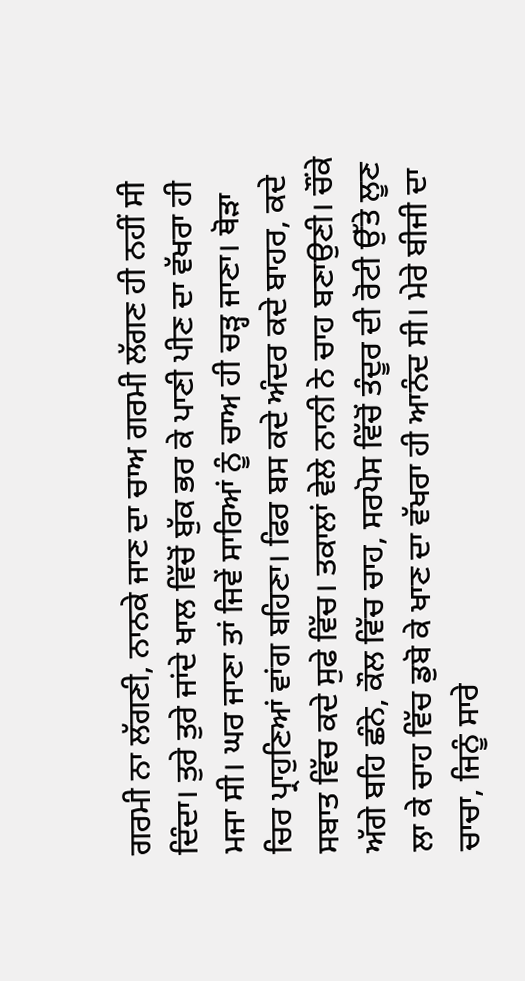ਗਰਮੀ ਨਾ ਲੱਗਣੀ, ਨਾਨਕੇ ਜਾਣ ਦਾ ਚਾਅ ਗਰਮੀ ਲੱਗਣ ਹੀ ਨਹੀਂ ਸੀ ਦਿੰਦਾ। ਤੁਰੇ ਤੁਰੇ ਜਾਂਦੇ ਖਾਲ ਵਿੱਚੋਂ ਬੁੱਕ ਭਰ ਕੇ ਪਾਣੀ ਪੀਣ ਦਾ ਵੱਖਰਾ ਹੀ ਮਜਾ ਸੀ। ਘਰ ਜਾਣਾ ਤਾਂ ਜਿਵੇਂ ਸਾਰਿਆਂ ਨੂੰ ਚਾਅ ਹੀ ਚੜ੍ਹ ਜਾਣਾ। ਥੋੜਾ ਚਿਰ ਪ੍ਰਾਹੁਣਿਆਂ ਵਾਂਗ ਬਹਿਣਾ। ਫਿਰ ਬਸ ਕਦੇ ਅੰਦਰ ਕਦੇ ਬਾਹਰ, ਕਦੇ ਸਬਾਤ ਵਿੱਚ ਕਦੇ ਸੁਫੇ ਵਿੱਚ। ਤਕਾਲਾਂ ਵੇਲੇ ਨਾਨੀ ਨੇ ਚਾਹ ਬਣਾਉਣੀ। ਚੌਂਕੇ ਅੱਗੇ ਬਹਿ ਛੰਨੇ, ਕੌਲ ਵਿੱਚ ਚਾਹ, ਸਰਪੋਸ ਵਿੱਚੋਂ ਤੰਦੂਰ ਦੀ ਰੋਟੀ ਉੱਤੇ ਲੂਣ ਲਾ ਕੇ ਚਾਹ ਵਿੱਚ ਡੁਬੋ ਕੇ ਖਾਣ ਦਾ ਵੱਖਰਾ ਹੀ ਆਨੰਦ ਸੀ। ਮੇਰੇ ਬੀਜੀ ਦਾ ਚਾਚਾ, ਜਿਨੂੰ ਸਾਰੇ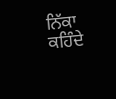ਨਿੱਕਾ ਕਹਿੰਦੇ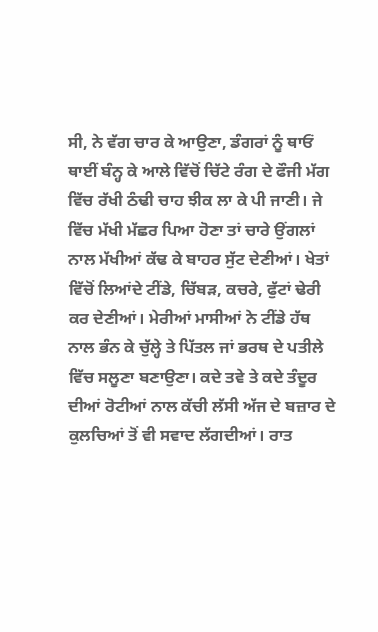ਸੀ, ਨੇ ਵੱਗ ਚਾਰ ਕੇ ਆਉਣਾ, ਡੰਗਰਾਂ ਨੂੰ ਥਾਓਂ ਥਾਈਂ ਬੰਨ੍ਹ ਕੇ ਆਲੇ ਵਿੱਚੋਂ ਚਿੱਟੇ ਰੰਗ ਦੇ ਫੌਜੀ ਮੱਗ ਵਿੱਚ ਰੱਖੀ ਠੰਢੀ ਚਾਹ ਝੀਕ ਲਾ ਕੇ ਪੀ ਜਾਣੀ। ਜੇ ਵਿੱਚ ਮੱਖੀ ਮੱਛਰ ਪਿਆ ਹੋਣਾ ਤਾਂ ਚਾਰੇ ਉਂਗਲਾਂ ਨਾਲ ਮੱਖੀਆਂ ਕੱਢ ਕੇ ਬਾਹਰ ਸੁੱਟ ਦੇਣੀਆਂ। ਖੇਤਾਂ ਵਿੱਚੋਂ ਲਿਆਂਦੇ ਟੀਂਡੇ, ਚਿੱਬੜ, ਕਚਰੇ, ਫੁੱਟਾਂ ਢੇਰੀ ਕਰ ਦੇਣੀਆਂ। ਮੇਰੀਆਂ ਮਾਸੀਆਂ ਨੇ ਟੀਂਡੇ ਹੱਥ ਨਾਲ ਭੰਨ ਕੇ ਚੁੱਲ੍ਹੇ ਤੇ ਪਿੱਤਲ ਜਾਂ ਭਰਥ ਦੇ ਪਤੀਲੇ ਵਿੱਚ ਸਲੂਣਾ ਬਣਾਉਣਾ। ਕਦੇ ਤਵੇ ਤੇ ਕਦੇ ਤੰਦੂਰ ਦੀਆਂ ਰੋਟੀਆਂ ਨਾਲ ਕੱਚੀ ਲੱਸੀ ਅੱਜ ਦੇ ਬਜ਼ਾਰ ਦੇ ਕੁਲਚਿਆਂ ਤੋਂ ਵੀ ਸਵਾਦ ਲੱਗਦੀਆਂ। ਰਾਤ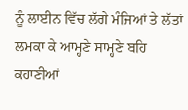ਨੂੰ ਲਾਈਨ ਵਿੱਚ ਲੱਗੇ ਮੰਜਿਆਂ ਤੇ ਲੱਤਾਂ ਲਮਕਾ ਕੇ ਆਮ੍ਹਣੇ ਸਾਮ੍ਹਣੇ ਬਹਿ ਕਹਾਣੀਆਂ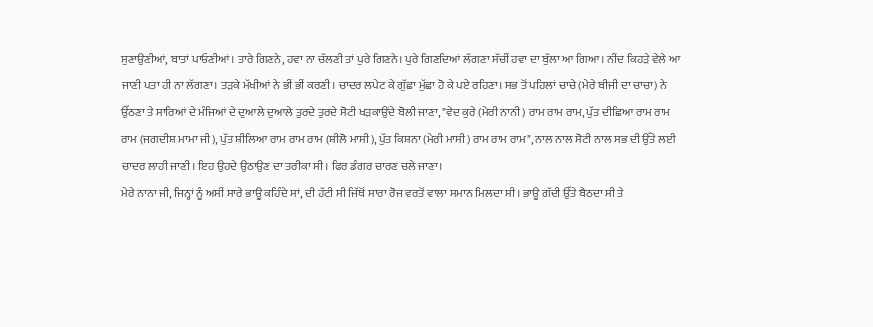ਸੁਣਾਉਣੀਆਂ, ਬਾਤਾਂ ਪਾਓਣੀਆਂ। ਤਾਰੇ ਗਿਣਨੇ, ਹਵਾ ਨਾ ਚੱਲਣੀ ਤਾਂ ਪੁਰੇ ਗਿਣਨੇ। ਪੁਰੇ ਗਿਣਦਿਆਂ ਲੱਗਣਾ ਸੱਚੀਂ ਹਵਾ ਦਾ ਬੁੱਲਾ ਆ ਗਿਆ। ਨੀਂਦ ਕਿਹੜੇ ਵੇਲੇ ਆ ਜਾਣੀ ਪਤਾ ਹੀ ਨਾ ਲੱਗਣਾ। ਤੜਕੇ ਮੱਖੀਆਂ ਨੇ ਭੀਂ ਭੀਂ ਕਰਣੀ। ਚਾਦਰ ਲਪੇਟ ਕੇ ਗੁੱਛਾ ਮੁੱਛਾ ਹੋ ਕੇ ਪਏ ਰਹਿਣਾ। ਸਭ ਤੋਂ ਪਹਿਲਾਂ ਚਾਚੇ (ਮੇਰੇ ਬੀਜੀ ਦਾ ਚਾਚਾ) ਨੇ ਉੱਠਣਾ ਤੇ ਸਾਰਿਆਂ ਦੇ ਮੰਜਿਆਂ ਦੇ ਦੁਆਲੇ ਦੁਆਲੇ ਤੁਰਦੇ ਤੁਰਦੇ ਸੋਟੀ ਖੜਕਾਉਂਦੇ ਬੋਲੀ ਜਾਣਾ, "ਵੇਦ ਕੁਰੇ (ਮੇਰੀ ਨਾਨੀ) ਰਾਮ ਰਾਮ ਰਾਮ, ਪੁੱਤ ਦੀਛਿਆ ਰਾਮ ਰਾਮ ਰਾਮ (ਜਗਦੀਸ਼ ਮਾਮਾ ਜੀ), ਪੁੱਤ ਸ਼ੀਲਿਆ ਰਾਮ ਰਾਮ ਰਾਮ (ਸ਼ੀਲੋ ਮਾਸੀ), ਪੁੱਤ ਕਿਸ਼ਨਾ (ਮੇਰੀ ਮਾਸੀ) ਰਾਮ ਰਾਮ ਰਾਮ", ਨਾਲ ਨਾਲ ਸੋਟੀ ਨਾਲ ਸਭ ਦੀ ਉੱਤੇ ਲਈ ਚਾਦਰ ਲਾਹੀ ਜਾਣੀ। ਇਹ ਉਹਦੇ ਉਠਾਉਣ ਦਾ ਤਰੀਕਾ ਸੀ। ਫਿਰ ਡੰਗਰ ਚਾਰਣ ਚਲੇ ਜਾਣਾ।
ਮੇਰੇ ਨਾਨਾ ਜੀ, ਜਿਨ੍ਹਾਂ ਨੂੰ ਅਸੀਂ ਸਾਰੇ ਭਾਊ ਕਹਿੰਦੇ ਸਾਂ, ਦੀ ਹੱਟੀ ਸੀ ਜਿੱਥੋਂ ਸਾਰਾ ਰੋਜ ਵਰਤੋਂ ਵਾਲਾ ਸਮਾਨ ਮਿਲਦਾ ਸੀ। ਭਾਊ ਗੱਦੀ ਉੱਤੇ ਬੈਠਦਾ ਸੀ ਤੇ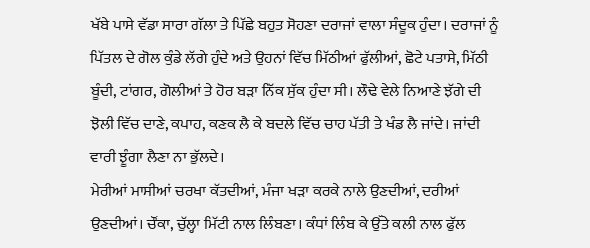ਖੱਬੇ ਪਾਸੇ ਵੱਡਾ ਸਾਰਾ ਗੱਲਾ ਤੇ ਪਿੱਛੇ ਬਹੁਤ ਸੋਹਣਾ ਦਰਾਜਾਂ ਵਾਲਾ ਸੰਦੂਕ ਹੁੰਦਾ। ਦਰਾਜਾਂ ਨੂੰ ਪਿੱਤਲ ਦੇ ਗੋਲ ਕੁੰਡੇ ਲੱਗੇ ਹੁੰਦੇ ਅਤੇ ਉਹਨਾਂ ਵਿੱਚ ਮਿੱਠੀਆਂ ਫੁੱਲੀਆਂ, ਛੋਟੇ ਪਤਾਸੇ, ਮਿੱਠੀ ਬੂੰਦੀ, ਟਾਂਗਰ, ਗੋਲੀਆਂ ਤੇ ਹੋਰ ਬੜਾ ਨਿੱਕ ਸੁੱਕ ਹੁੰਦਾ ਸੀ। ਲੌਢੇ ਵੇਲੇ ਨਿਆਣੇ ਝੱਗੇ ਦੀ ਝੋਲੀ ਵਿੱਚ ਦਾਣੇ, ਕਪਾਹ, ਕਣਕ ਲੈ ਕੇ ਬਦਲੇ ਵਿੱਚ ਚਾਹ ਪੱਤੀ ਤੇ ਖੰਡ ਲੈ ਜਾਂਦੇ। ਜਾਂਦੀ ਵਾਰੀ ਝੂੰਗਾ ਲੈਣਾ ਨਾ ਭੁੱਲਦੇ।
ਮੇਰੀਆਂ ਮਾਸੀਆਂ ਚਰਖਾ ਕੱਤਦੀਆਂ, ਮੰਜਾ ਖੜਾ ਕਰਕੇ ਨਾਲੇ ਉਣਦੀਆਂ, ਦਰੀਆਂ ਉਣਦੀਆਂ। ਚੌਂਕਾ, ਚੁੱਲ੍ਹਾ ਮਿੱਟੀ ਨਾਲ ਲਿੰਬਣਾ। ਕੰਧਾਂ ਲਿੰਬ ਕੇ ਉੱਤੇ ਕਲੀ ਨਾਲ ਫੁੱਲ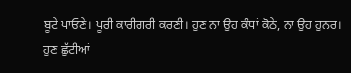ਬੂਟੇ ਪਾਓਣੇ। ਪੂਰੀ ਕਾਰੀਗਰੀ ਕਰਣੀ। ਹੁਣ ਨਾ ਉਹ ਕੰਧਾਂ ਕੋਠੇ, ਨਾ ਉਹ ਹੁਨਰ।
ਹੁਣ ਛੁੱਟੀਆਂ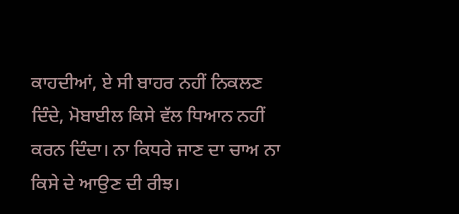ਕਾਹਦੀਆਂ, ਏ ਸੀ ਬਾਹਰ ਨਹੀਂ ਨਿਕਲਣ ਦਿੰਦੇ, ਮੋਬਾਈਲ ਕਿਸੇ ਵੱਲ ਧਿਆਨ ਨਹੀਂ ਕਰਨ ਦਿੰਦਾ। ਨਾ ਕਿਧਰੇ ਜਾਣ ਦਾ ਚਾਅ ਨਾ ਕਿਸੇ ਦੇ ਆਉਣ ਦੀ ਰੀਝ।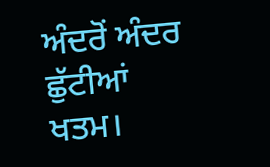ਅੰਦਰੋਂ ਅੰਦਰ ਛੁੱਟੀਆਂ ਖਤਮ।